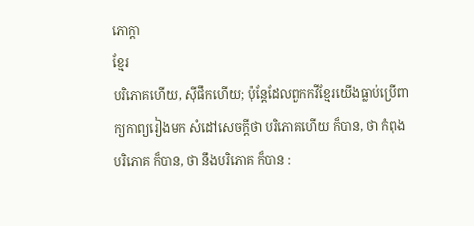ភោក្ដា
ខ្មែរ
បរិភោគហើយ, ស៊ីផឹកហើយ; ប៉ុន្តែដែលពួកកវីខ្មែរយើងធ្លាប់ប្រើពាក្យកាព្យរៀងមក សំដៅសេចក្ដីថា បរិភោគហើយ ក៏បាន, ថា កំពុងបរិភោគ ក៏បាន, ថា នឹងបរិភោគ ក៏បាន :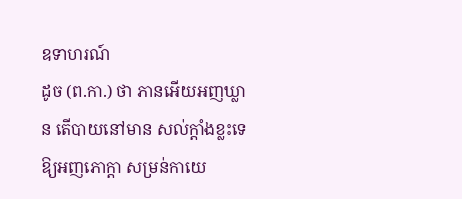ឧទាហរណ៍
ដូច (ព.កា.) ថា ភានអើយអញឃ្លាន តើបាយនៅមាន សល់ក្ដាំងខ្លះទេ ឱ្យអញភោក្ដា សម្រន់កាយេ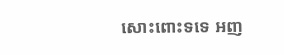សោះពោះទទេ អញ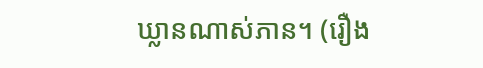ឃ្លានណាស់ភាន។ (រឿង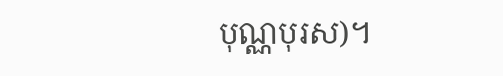បុណ្ណបុរស)។